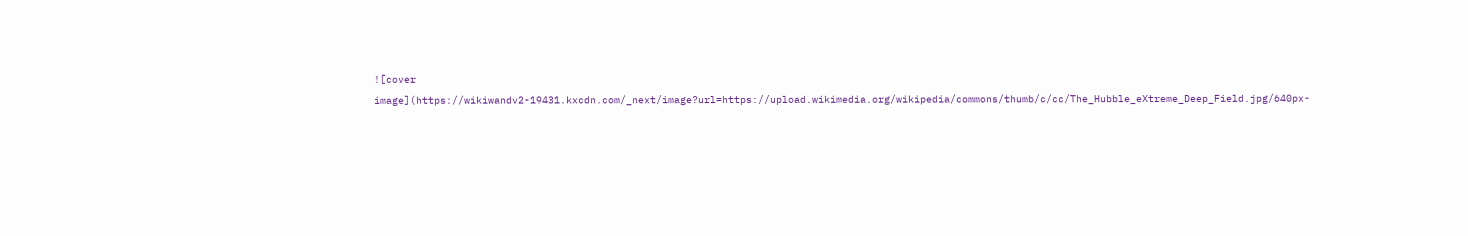![cover image](https://wikiwandv2-19431.kxcdn.com/_next/image?url=https://upload.wikimedia.org/wikipedia/commons/thumb/c/cc/The_Hubble_eXtreme_Deep_Field.jpg/640px-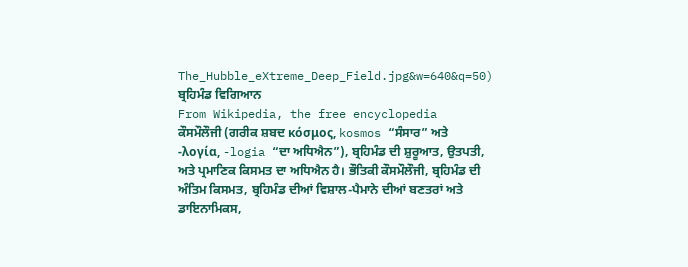The_Hubble_eXtreme_Deep_Field.jpg&w=640&q=50)
ਬ੍ਰਹਿਮੰਡ ਵਿਗਿਆਨ
From Wikipedia, the free encyclopedia
ਕੌਸਮੌਲੌਜੀ (ਗਰੀਕ ਸ਼ਬਦ κόσμος, kosmos “ਸੰਸਾਰ” ਅਤੇ -λογία, -logia “ਦਾ ਅਧਿਐਨ”), ਬ੍ਰਹਿਮੰਡ ਦੀ ਸ਼ੁਰੂਆਤ, ਉਤਪਤੀ, ਅਤੇ ਪ੍ਰਮਾਣਿਕ ਕਿਸਮਤ ਦਾ ਅਧਿਐਨ ਹੈ। ਭੌਤਿਕੀ ਕੌਸਮੌਲੌਜੀ, ਬ੍ਰਹਿਮੰਡ ਦੀ ਅੰਤਿਮ ਕਿਸਮਤ, ਬ੍ਰਹਿਮੰਡ ਦੀਆਂ ਵਿਸ਼ਾਲ-ਪੈਮਾਨੇ ਦੀਆਂ ਬਣਤਰਾਂ ਅਤੇ ਡਾਇਨਾਮਿਕਸ,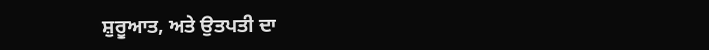ਸ਼ੁਰੂਆਤ, ਅਤੇ ਉਤਪਤੀ ਦਾ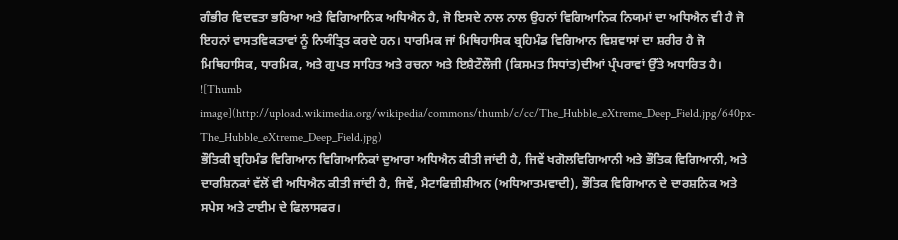ਗੰਭੀਰ ਵਿਦਵਤਾ ਭਰਿਆ ਅਤੇ ਵਿਗਿਆਨਿਕ ਅਧਿਐਨ ਹੈ, ਜੋ ਇਸਦੇ ਨਾਲ ਨਾਲ ਉਹਨਾਂ ਵਿਗਿਆਨਿਕ ਨਿਯਮਾਂ ਦਾ ਅਧਿਐਨ ਵੀ ਹੈ ਜੋ ਇਹਨਾਂ ਵਾਸਤਵਿਕਤਾਵਾਂ ਨੂੰ ਨਿਯੰਤ੍ਰਿਤ ਕਰਦੇ ਹਨ। ਧਾਰਮਿਕ ਜਾਂ ਮਿਥਿਹਾਸਿਕ ਬ੍ਰਹਿਮੰਡ ਵਿਗਿਆਨ ਵਿਸ਼ਵਾਸਾਂ ਦਾ ਸ਼ਰੀਰ ਹੈ ਜੋ ਮਿਥਿਹਾਸਿਕ, ਧਾਰਮਿਕ, ਅਤੇ ਗੁਪਤ ਸਾਹਿਤ ਅਤੇ ਰਚਨਾ ਅਤੇ ਇਸ਼ੈਟੌਲੌਜੀ (ਕਿਸਮਤ ਸਿਧਾਂਤ)ਦੀਆਂ ਪ੍ਰੰਪਰਾਵਾਂ ਉੱਤੇ ਅਧਾਰਿਤ ਹੈ।
![Thumb image](http://upload.wikimedia.org/wikipedia/commons/thumb/c/cc/The_Hubble_eXtreme_Deep_Field.jpg/640px-The_Hubble_eXtreme_Deep_Field.jpg)
ਭੌਤਿਕੀ ਬ੍ਰਹਿਮੰਡ ਵਿਗਿਆਨ ਵਿਗਿਆਨਿਕਾਂ ਦੁਆਰਾ ਅਧਿਐਨ ਕੀਤੀ ਜਾਂਦੀ ਹੈ, ਜਿਵੇਂ ਖਗੋਲਵਿਗਿਆਨੀ ਅਤੇ ਭੌਤਿਕ ਵਿਗਿਆਨੀ, ਅਤੇ ਦਾਰਸ਼ਿਨਕਾਂ ਵੱਲੋਂ ਵੀ ਅਧਿਐਨ ਕੀਤੀ ਜਾਂਦੀ ਹੈ, ਜਿਵੇਂ, ਮੈਟਾਫਿਜ਼ੀਸ਼ੀਅਨ (ਅਧਿਆਤਮਵਾਦੀ), ਭੌਤਿਕ ਵਿਗਿਆਨ ਦੇ ਦਾਰਸ਼ਨਿਕ ਅਤੇ ਸਪੇਸ ਅਤੇ ਟਾਈਮ ਦੇ ਫਿਲਾਸਫਰ।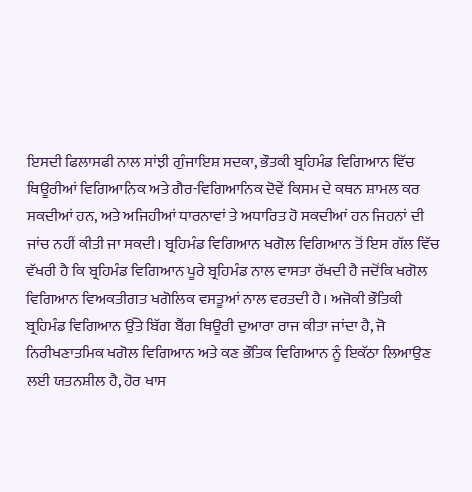ਇਸਦੀ ਫਿਲਾਸਫੀ ਨਾਲ ਸਾਂਝੀ ਗੁੰਜਾਇਸ਼ ਸਦਕਾ, ਭੌਤਕੀ ਬ੍ਰਹਿਮੰਡ ਵਿਗਿਆਨ ਵਿੱਚ ਥਿਊਰੀਆਂ ਵਿਗਿਆਨਿਕ ਅਤੇ ਗੈਰ-ਵਿਗਿਆਨਿਕ ਦੋਵੇਂ ਕਿਸਮ ਦੇ ਕਥਨ ਸ਼ਾਮਲ ਕਰ ਸਕਦੀਆਂ ਹਨ, ਅਤੇ ਅਜਿਹੀਆਂ ਧਾਰਨਾਵਾਂ ਤੇ ਅਧਾਰਿਤ ਹੋ ਸਕਦੀਆਂ ਹਨ ਜਿਹਨਾਂ ਦੀ ਜਾਂਚ ਨਹੀਂ ਕੀਤੀ ਜਾ ਸਕਦੀ। ਬ੍ਰਹਿਮੰਡ ਵਿਗਿਆਨ ਖਗੋਲ ਵਿਗਿਆਨ ਤੋਂ ਇਸ ਗੱਲ ਵਿੱਚ ਵੱਖਰੀ ਹੈ ਕਿ ਬ੍ਰਹਿਮੰਡ ਵਿਗਿਆਨ ਪੂਰੇ ਬ੍ਰਹਿਮੰਡ ਨਾਲ ਵਾਸਤਾ ਰੱਖਦੀ ਹੈ ਜਦੋਂਕਿ ਖਗੋਲ ਵਿਗਿਆਨ ਵਿਅਕਤੀਗਤ ਖਗੋਲਿਕ ਵਸਤੂਆਂ ਨਾਲ ਵਰਤਦੀ ਹੈ। ਅਜੋਕੀ ਭੌਤਿਕੀ ਬ੍ਰਹਿਮੰਡ ਵਿਗਿਆਨ ਉੱਤੇ ਬਿੱਗ ਬੈਂਗ ਥਿਊਰੀ ਦੁਆਰਾ ਰਾਜ ਕੀਤਾ ਜਾਂਦਾ ਹੈ, ਜੋ ਨਿਰੀਖਣਾਤਮਿਕ ਖਗੋਲ ਵਿਗਿਆਨ ਅਤੇ ਕਣ ਭੌਤਿਕ ਵਿਗਿਆਨ ਨੂੰ ਇਕੱਠਾ ਲਿਆਉਣ ਲਈ ਯਤਨਸ਼ੀਲ ਹੈ, ਹੋਰ ਖਾਸ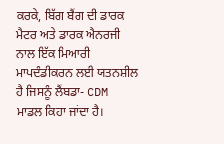ਕਰਕੇ, ਬਿੱਗ ਬੈਂਗ ਦੀ ਡਾਰਕ ਮੈਟਰ ਅਤੇ ਡਾਰਕ ਐਨਰਜੀ ਨਾਲ ਇੱਕ ਮਿਆਰੀ ਮਾਪਦੰਡੀਕਰਨ ਲਈ ਯਤਨਸ਼ੀਲ ਹੈ ਜਿਸਨੂੰ ਲੈਂਬਡਾ- CDM ਮਾਡਲ ਕਿਹਾ ਜਾਂਦਾ ਹੈ।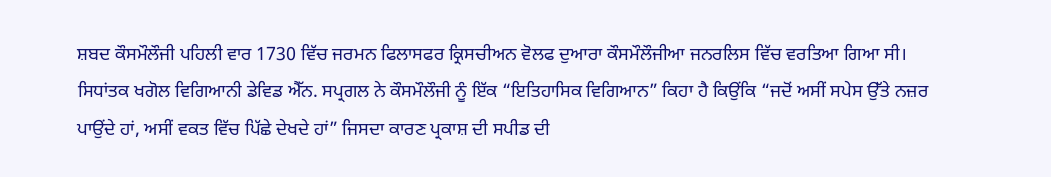ਸ਼ਬਦ ਕੌਸਮੌਲੌਜੀ ਪਹਿਲੀ ਵਾਰ 1730 ਵਿੱਚ ਜਰਮਨ ਫਿਲਾਸਫਰ ਕ੍ਰਿਸਚੀਅਨ ਵੋਲਫ ਦੁਆਰਾ ਕੌਸਮੌਲੌਜੀਆ ਜਨਰਲਿਸ ਵਿੱਚ ਵਰਤਿਆ ਗਿਆ ਸੀ। ਸਿਧਾਂਤਕ ਖਗੋਲ ਵਿਗਿਆਨੀ ਡੇਵਿਡ ਐੱਨ. ਸਪ੍ਰਗਲ ਨੇ ਕੌਸਮੌਲੌਜੀ ਨੂੰ ਇੱਕ “ਇਤਿਹਾਸਿਕ ਵਿਗਿਆਨ” ਕਿਹਾ ਹੈ ਕਿਉਂਕਿ “ਜਦੋਂ ਅਸੀਂ ਸਪੇਸ ਉੱਤੇ ਨਜ਼ਰ ਪਾਉਂਦੇ ਹਾਂ, ਅਸੀਂ ਵਕਤ ਵਿੱਚ ਪਿੱਛੇ ਦੇਖਦੇ ਹਾਂ” ਜਿਸਦਾ ਕਾਰਣ ਪ੍ਰਕਾਸ਼ ਦੀ ਸਪੀਡ ਦੀ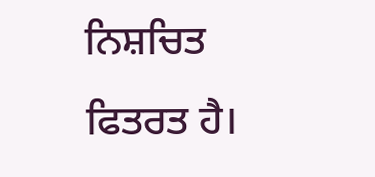ਨਿਸ਼ਚਿਤ ਫਿਤਰਤ ਹੈ।